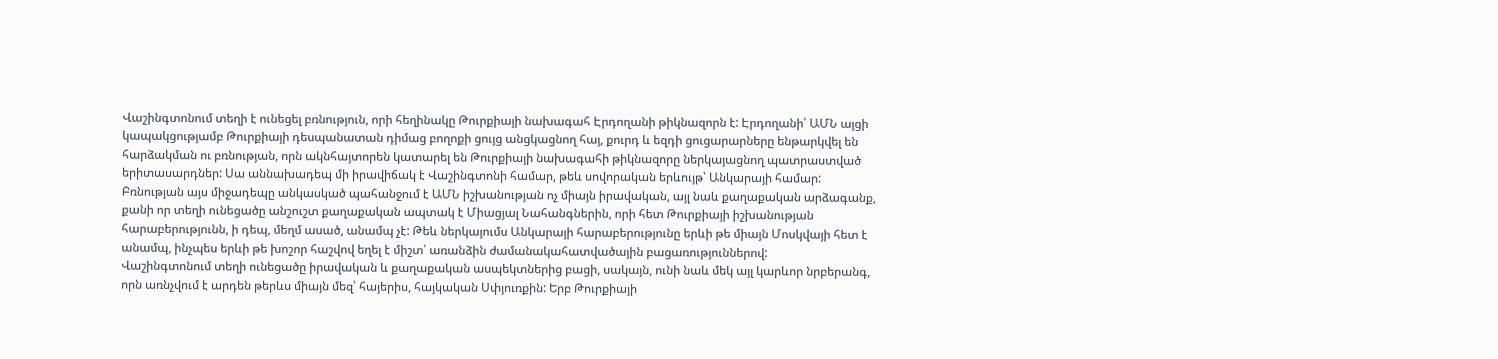Վաշինգտոնում տեղի է ունեցել բռնություն, որի հեղինակը Թուրքիայի նախագահ Էրդողանի թիկնազորն է: Էրդողանի՝ ԱՄՆ այցի կապակցությամբ Թուրքիայի դեսպանատան դիմաց բողոքի ցույց անցկացնող հայ, քուրդ և եզդի ցուցարարները ենթարկվել են հարձակման ու բռնության, որն ակնհայտորեն կատարել են Թուրքիայի նախագահի թիկնազորը ներկայացնող պատրաստված երիտասարդներ: Սա աննախադեպ մի իրավիճակ է Վաշինգտոնի համար, թեև սովորական երևույթ՝ Անկարայի համար:
Բռնության այս միջադեպը անկասկած պահանջում է ԱՄՆ իշխանության ոչ միայն իրավական, այլ նաև քաղաքական արձագանք, քանի որ տեղի ունեցածը անշուշտ քաղաքական ապտակ է Միացյալ Նահանգներին, որի հետ Թուրքիայի իշխանության հարաբերությունն, ի դեպ, մեղմ ասած, անամպ չէ: Թեև ներկայումս Անկարայի հարաբերությունը երևի թե միայն Մոսկվայի հետ է անամպ, ինչպես երևի թե խոշոր հաշվով եղել է միշտ՝ առանձին ժամանակահատվածային բացառություններով:
Վաշինգտոնում տեղի ունեցածը իրավական և քաղաքական ասպեկտներից բացի, սակայն, ունի նաև մեկ այլ կարևոր նրբերանգ, որն առնչվում է արդեն թերևս միայն մեզ՝ հայերիս, հայկական Սփյուռքին: Երբ Թուրքիայի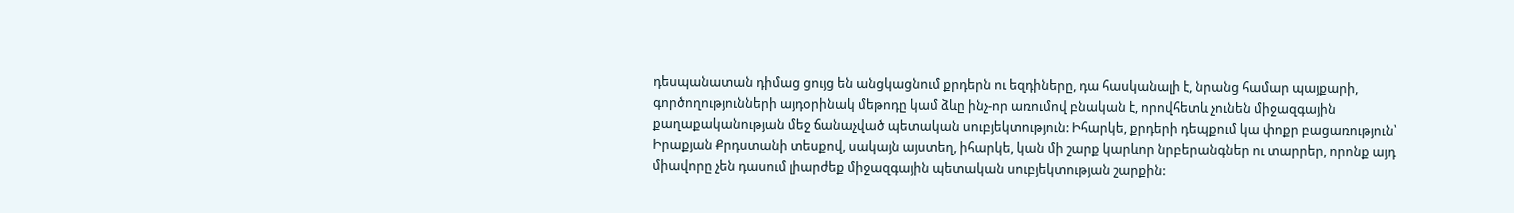դեսպանատան դիմաց ցույց են անցկացնում քրդերն ու եզդիները, դա հասկանալի է, նրանց համար պայքարի, գործողությունների այդօրինակ մեթոդը կամ ձևը ինչ-որ առումով բնական է, որովհետև չունեն միջազգային քաղաքականության մեջ ճանաչված պետական սուբյեկտություն: Իհարկե, քրդերի դեպքում կա փոքր բացառություն՝ Իրաքյան Քրդստանի տեսքով, սակայն այստեղ, իհարկե, կան մի շարք կարևոր նրբերանգներ ու տարրեր, որոնք այդ միավորը չեն դասում լիարժեք միջազգային պետական սուբյեկտության շարքին: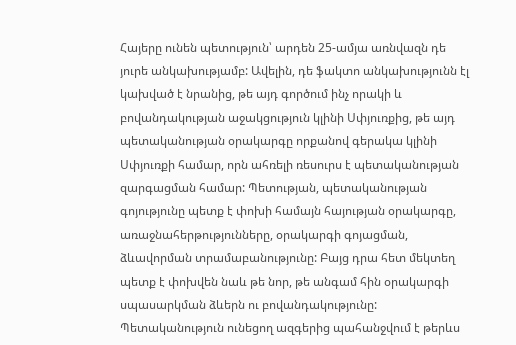Հայերը ունեն պետություն՝ արդեն 25-ամյա առնվազն դե յուրե անկախությամբ: Ավելին, դե ֆակտո անկախությունն էլ կախված է նրանից, թե այդ գործում ինչ որակի և բովանդակության աջակցություն կլինի Սփյուռքից, թե այդ պետականության օրակարգը որքանով գերակա կլինի Սփյուռքի համար, որն ահռելի ռեսուրս է պետականության զարգացման համար: Պետության, պետականության գոյությունը պետք է փոխի համայն հայության օրակարգը, առաջնահերթությունները, օրակարգի գոյացման, ձևավորման տրամաբանությունը: Բայց դրա հետ մեկտեղ պետք է փոխվեն նաև թե նոր, թե անգամ հին օրակարգի սպասարկման ձևերն ու բովանդակությունը:
Պետականություն ունեցող ազգերից պահանջվում է թերևս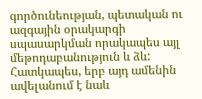գործունեության, պետական ու ազգային օրակարգի սպասարկման որակապես այլ մեթոդաբանություն և ձև: Հատկապես, երբ այդ ամենին ավելանում է նաև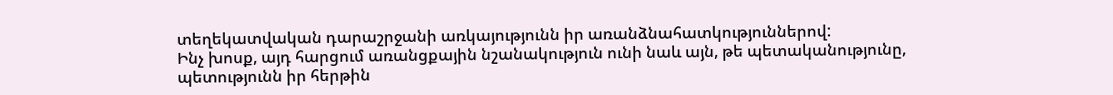տեղեկատվական դարաշրջանի առկայությունն իր առանձնահատկություններով:
Ինչ խոսք, այդ հարցում առանցքային նշանակություն ունի նաև այն, թե պետականությունը, պետությունն իր հերթին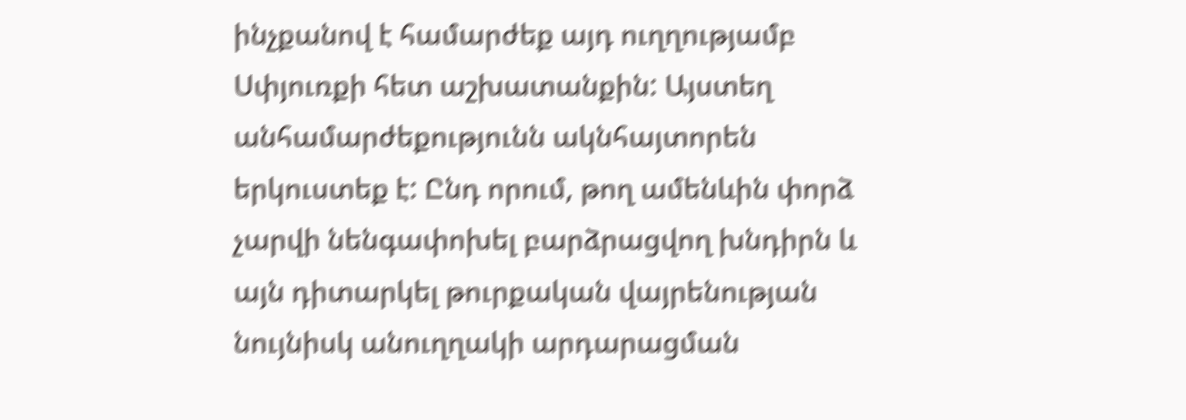ինչքանով է համարժեք այդ ուղղությամբ Սփյուռքի հետ աշխատանքին: Այստեղ անհամարժեքությունն ակնհայտորեն երկուստեք է: Ընդ որում, թող ամենևին փորձ չարվի նենգափոխել բարձրացվող խնդիրն և այն դիտարկել թուրքական վայրենության նույնիսկ անուղղակի արդարացման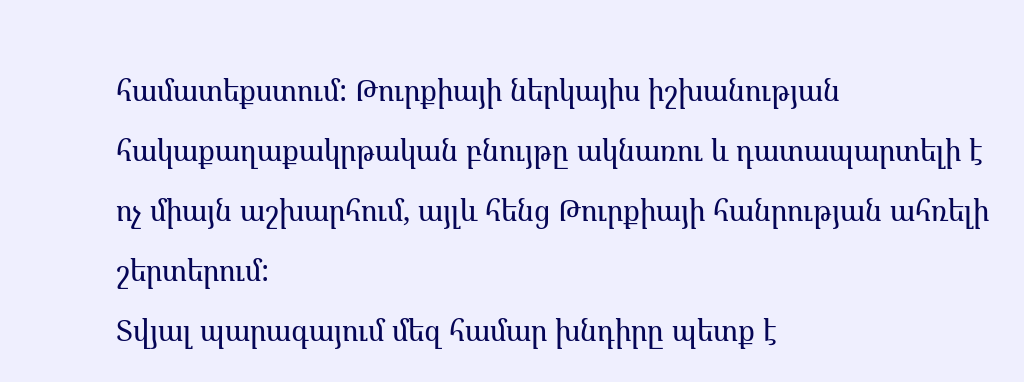համատեքստում: Թուրքիայի ներկայիս իշխանության հակաքաղաքակրթական բնույթը ակնառու և դատապարտելի է ոչ միայն աշխարհում, այլև հենց Թուրքիայի հանրության ահռելի շերտերում:
Տվյալ պարագայում մեզ համար խնդիրը պետք է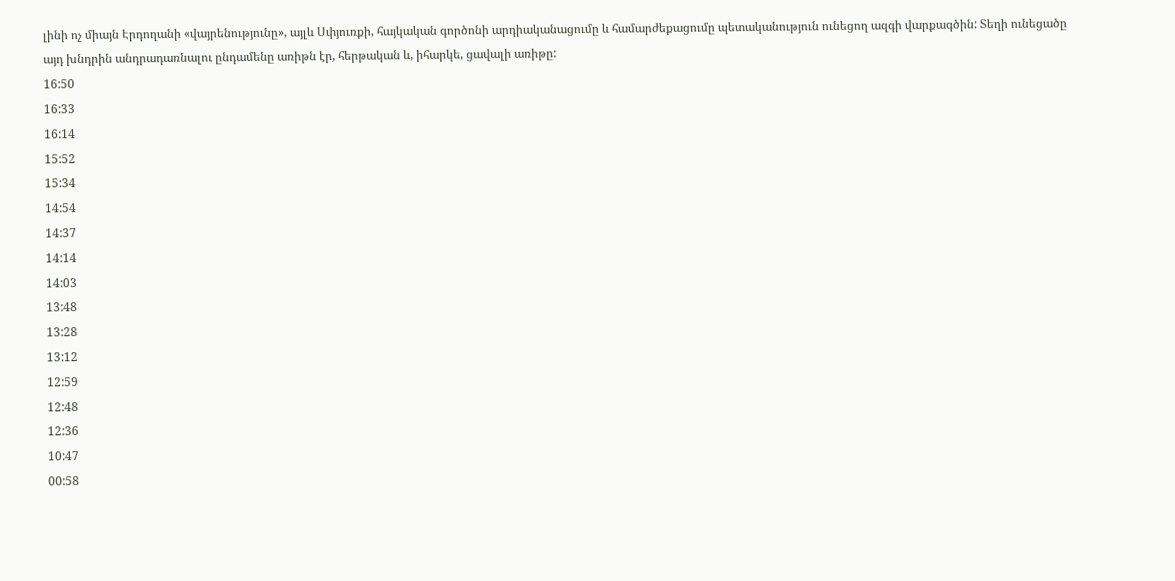լինի ոչ միայն Էրդողանի «վայրենությունը», այլև Սփյուռքի, հայկական գործոնի արդիականացումը և համարժեքացումը պետականություն ունեցող ազգի վարքագծին: Տեղի ունեցածը այդ խնդրին անդրադառնալու ընդամենը առիթն էր, հերթական և, իհարկե, ցավալի առիթը:
16:50
16:33
16:14
15:52
15:34
14:54
14:37
14:14
14:03
13:48
13:28
13:12
12:59
12:48
12:36
10:47
00:58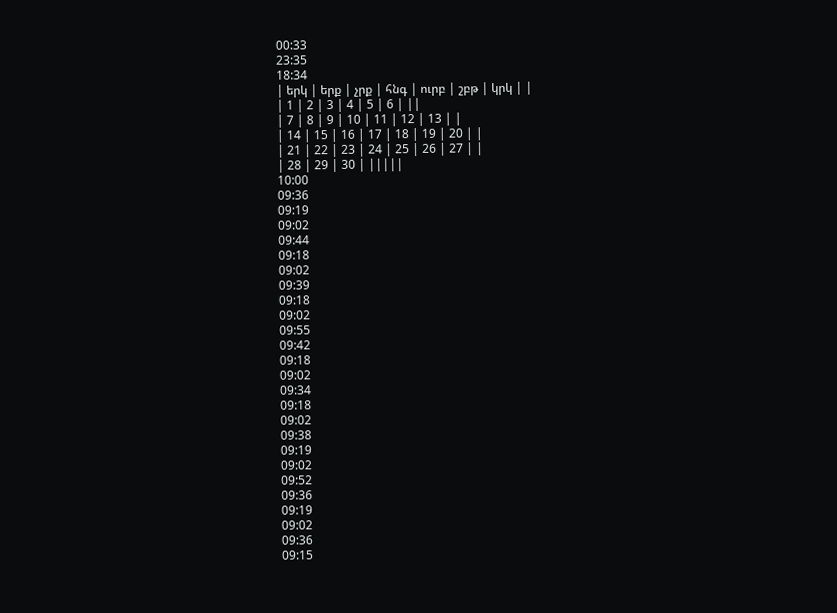00:33
23:35
18:34
| երկ | երք | չրք | հնգ | ուրբ | շբթ | կրկ | |
| 1 | 2 | 3 | 4 | 5 | 6 | ||
| 7 | 8 | 9 | 10 | 11 | 12 | 13 | |
| 14 | 15 | 16 | 17 | 18 | 19 | 20 | |
| 21 | 22 | 23 | 24 | 25 | 26 | 27 | |
| 28 | 29 | 30 | |||||
10:00
09:36
09:19
09:02
09:44
09:18
09:02
09:39
09:18
09:02
09:55
09:42
09:18
09:02
09:34
09:18
09:02
09:38
09:19
09:02
09:52
09:36
09:19
09:02
09:36
09:15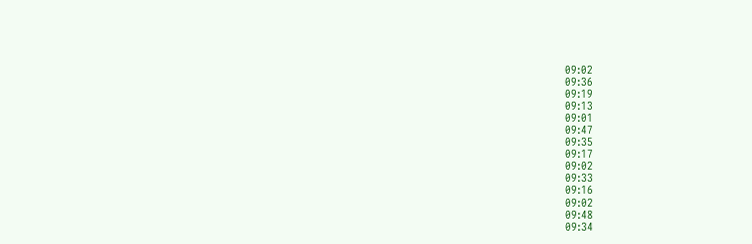09:02
09:36
09:19
09:13
09:01
09:47
09:35
09:17
09:02
09:33
09:16
09:02
09:48
09:34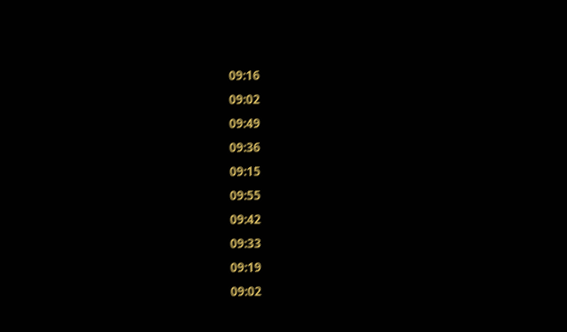09:16
09:02
09:49
09:36
09:15
09:55
09:42
09:33
09:19
09:02